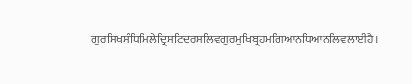ਗੁਰਸਿਖਸੰਧਿਮਿਲੇਦ੍ਰਿਸਟਿਦਰਸਲਿਵਗੁਰਮੁਖਿਬ੍ਰਹਮਗਿਆਨਧਿਆਨਲਿਵਲਾਈਹੈ।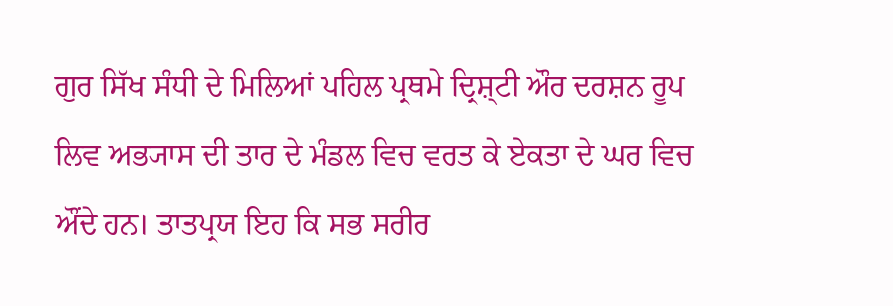ਗੁਰ ਸਿੱਖ ਸੰਧੀ ਦੇ ਮਿਲਿਆਂ ਪਹਿਲ ਪ੍ਰਥਮੇ ਦ੍ਰਿਸ਼੍ਟੀ ਔਰ ਦਰਸ਼ਨ ਰੂਪ ਲਿਵ ਅਭ੍ਯਾਸ ਦੀ ਤਾਰ ਦੇ ਮੰਡਲ ਵਿਚ ਵਰਤ ਕੇ ਏਕਤਾ ਦੇ ਘਰ ਵਿਚ ਔਂਦੇ ਹਨ। ਤਾਤਪ੍ਰਯ ਇਹ ਕਿ ਸਭ ਸਰੀਰ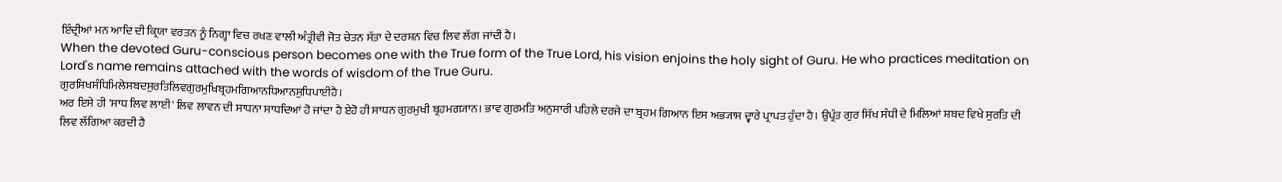ਇੰਦ੍ਰੀਆਂ ਮਨ ਆਦਿ ਦੀ ਕ੍ਰਿਯਾ ਵਰਤਨ ਨੂੰ ਨਿਗ੍ਹਾ ਵਿਚ ਰਖਣ ਵਾਲੀ ਅੰਤ੍ਰੀਵੀ ਜੋਤ ਚੇਤਨ ਸੱਤਾ ਦੇ ਦਰਸ਼ਨ ਵਿਚ ਲਿਵ ਲੱਗ ਜਾਂਦੀ ਹੈ।
When the devoted Guru-conscious person becomes one with the True form of the True Lord, his vision enjoins the holy sight of Guru. He who practices meditation on Lord's name remains attached with the words of wisdom of the True Guru.
ਗੁਰਸਿਖਸੰਧਿਮਿਲੇਸਬਦਸੁਰਤਿਲਿਵਗੁਰਮੁਖਿਬ੍ਰਹਮਗਿਆਨਧਿਆਨਸੁਧਿਪਾਈਹੈ।
ਅਰ ਇਸੇ ਹੀ 'ਸਾਧ ਲਿਵ ਲਾਈ' ਲਿਵ ਲਾਵਨ ਦੀ ਸਾਧਨਾ ਸਾਧਦਿਆਂ ਹੋ ਜਾਂਦਾ ਹੈ ਏਹੋ ਹੀ ਸਾਧਨ ਗੁਰਮੁਖੀ ਬ੍ਰਹਮਗ੍ਯਾਨ। ਭਾਵ ਗੁਰਮਤਿ ਅਨੁਸਾਰੀ ਪਹਿਲੇ ਦਰਜੇ ਦਾ ਬ੍ਰਹਮ ਗਿਆਨ ਇਸ ਅਭ੍ਯਾਸ ਦ੍ਵਾਰੇ ਪ੍ਰਾਪਤ ਹੁੰਦਾ ਹੈ। ਉਪ੍ਰੰਤ ਗੁਰ ਸਿੱਖ ਸੰਧੀ ਦੇ ਮਿਲਿਆਂ ਸ਼ਬਦ ਵਿਖੇ ਸੁਰਤਿ ਦੀ ਲਿਵ ਲੱਗਿਆ ਕਰਦੀ ਹੈ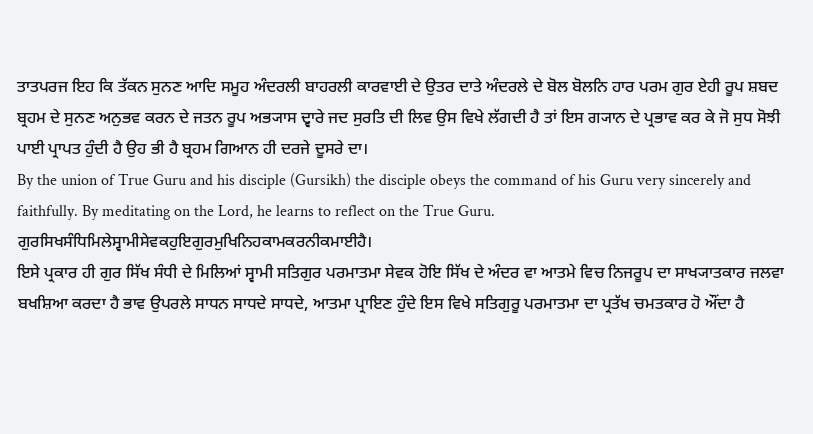ਤਾਤਪਰਜ ਇਹ ਕਿ ਤੱਕਨ ਸੁਨਣ ਆਦਿ ਸਮੂਹ ਅੰਦਰਲੀ ਬਾਹਰਲੀ ਕਾਰਵਾਈ ਦੇ ਉਤਰ ਦਾਤੇ ਅੰਦਰਲੇ ਦੇ ਬੋਲ ਬੋਲਨਿ ਹਾਰ ਪਰਮ ਗੁਰ ਏਹੀ ਰੂਪ ਸ਼ਬਦ ਬ੍ਰਹਮ ਦੇ ਸੁਨਣ ਅਨੁਭਵ ਕਰਨ ਦੇ ਜਤਨ ਰੂਪ ਅਭ੍ਯਾਸ ਦ੍ਵਾਰੇ ਜਦ ਸੁਰਤਿ ਦੀ ਲਿਵ ਉਸ ਵਿਖੇ ਲੱਗਦੀ ਹੈ ਤਾਂ ਇਸ ਗ੍ਯਾਨ ਦੇ ਪ੍ਰਭਾਵ ਕਰ ਕੇ ਜੋ ਸੁਧ ਸੋਝੀ ਪਾਈ ਪ੍ਰਾਪਤ ਹੁੰਦੀ ਹੈ ਉਹ ਭੀ ਹੈ ਬ੍ਰਹਮ ਗਿਆਨ ਹੀ ਦਰਜੇ ਦੂਸਰੇ ਦਾ।
By the union of True Guru and his disciple (Gursikh) the disciple obeys the command of his Guru very sincerely and faithfully. By meditating on the Lord, he learns to reflect on the True Guru.
ਗੁਰਸਿਖਸੰਧਿਮਿਲੇਸ੍ਵਾਮੀਸੇਵਕਹੁਇਗੁਰਮੁਖਿਨਿਹਕਾਮਕਰਨੀਕਮਾਈਹੈ।
ਇਸੇ ਪ੍ਰਕਾਰ ਹੀ ਗੁਰ ਸਿੱਖ ਸੰਧੀ ਦੇ ਮਿਲਿਆਂ ਸ੍ਵਾਮੀ ਸਤਿਗੁਰ ਪਰਮਾਤਮਾ ਸੇਵਕ ਹੋਇ ਸਿੱਖ ਦੇ ਅੰਦਰ ਵਾ ਆਤਮੇ ਵਿਚ ਨਿਜਰੂਪ ਦਾ ਸਾਖ੍ਯਾਤਕਾਰ ਜਲਵਾ ਬਖਸ਼ਿਆ ਕਰਦਾ ਹੈ ਭਾਵ ਉਪਰਲੇ ਸਾਧਨ ਸਾਧਦੇ ਸਾਧਦੇ, ਆਤਮਾ ਪ੍ਰਾਇਣ ਹੁੰਦੇ ਇਸ ਵਿਖੇ ਸਤਿਗੁਰੂ ਪਰਮਾਤਮਾ ਦਾ ਪ੍ਰਤੱਖ ਚਮਤਕਾਰ ਹੋ ਔਂਦਾ ਹੈ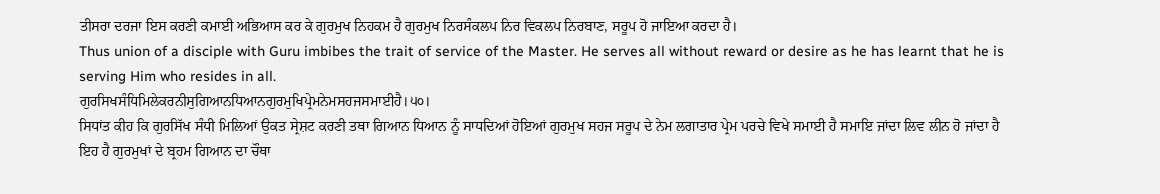ਤੀਸਰਾ ਦਰਜਾ ਇਸ ਕਰਣੀ ਕਮਾਈ ਅਭਿਆਸ ਕਰ ਕੇ ਗੁਰਮੁਖ ਨਿਹਕਮ ਹੈ ਗੁਰਮੁਖ ਨਿਰਸੰਕਲਪ ਨਿਰ ਵਿਕਲਪ ਨਿਰਬਾਣ, ਸਰੂਪ ਹੋ ਜਾਇਆ ਕਰਦਾ ਹੈ।
Thus union of a disciple with Guru imbibes the trait of service of the Master. He serves all without reward or desire as he has learnt that he is serving Him who resides in all.
ਗੁਰਸਿਖਸੰਧਿਮਿਲੇਕਰਨੀਸੁਗਿਆਨਧਿਆਨਗੁਰਮੁਖਿਪ੍ਰੇਮਨੇਮਸਹਜਸਮਾਈਹੈ।੫੦।
ਸਿਧਾਂਤ ਕੀਹ ਕਿ ਗੁਰਸਿੱਖ ਸੰਧੀ ਮਿਲਿਆਂ ਉਕਤ ਸ੍ਰੇਸ਼ਟ ਕਰਣੀ ਤਥਾ ਗਿਆਨ ਧਿਆਨ ਨੂੰ ਸਾਧਦਿਆਂ ਹੋਇਆਂ ਗੁਰਮੁਖ ਸਹਜ ਸਰੂਪ ਦੇ ਨੇਮ ਲਗਾਤਾਰ ਪ੍ਰੇਮ ਪਰਚੇ ਵਿਖੇ ਸਮਾਈ ਹੈ ਸਮਾਇ ਜਾਂਦਾ ਲਿਵ ਲੀਨ ਹੋ ਜਾਂਦਾ ਹੈ ਇਹ ਹੈ ਗੁਰਮੁਖਾਂ ਦੇ ਬ੍ਰਹਮ ਗਿਆਨ ਦਾ ਚੌਥਾ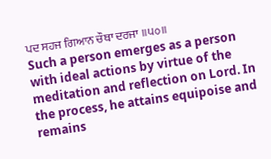ਪਦ ਸਹਜ ਗਿਆਨ ਚੌਥਾ ਦਰਜਾ ॥੫੦॥
Such a person emerges as a person with ideal actions by virtue of the meditation and reflection on Lord. In the process, he attains equipoise and remains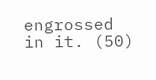engrossed in it. (50)